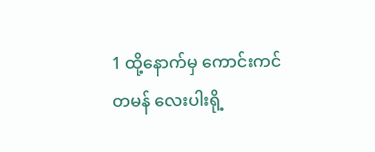1 ထို့နောက်မှ ကောင်းကင်တမန် လေးပါးရို့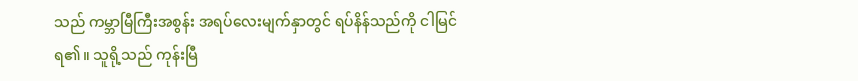သည် ကမ္ဘာမြီကြီးအစွန်း အရပ်လေးမျက်နှာတွင် ရပ်နိန်သည်ကို ငါမြင်ရ၏။ သူရို့သည် ကုန်းမြီ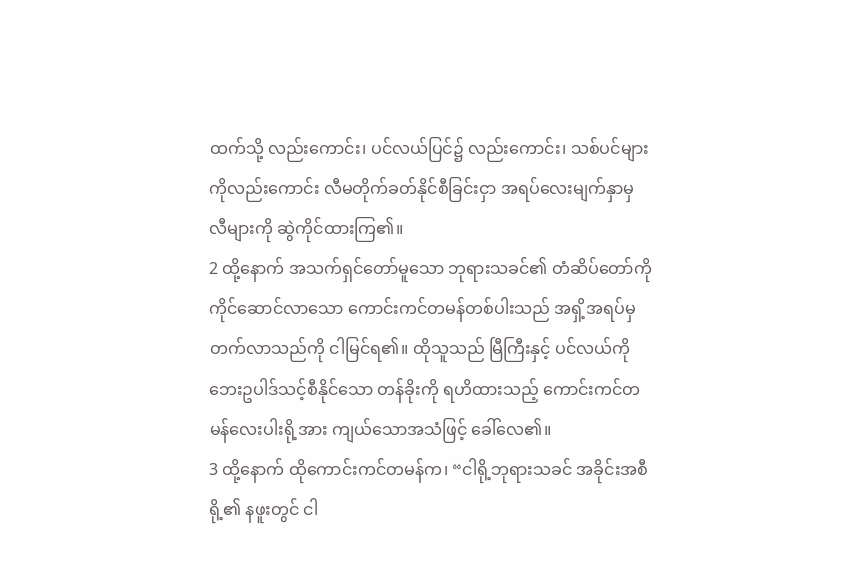ထက်သို့ လည်းကောင်း၊ ပင်လယ်ပြင်၌ လည်းကောင်း၊ သစ်ပင်များကိုလည်းကောင်း လီမတိုက်ခတ်နိုင်စီခြင်းငှာ အရပ်လေးမျက်နှာမှ လီများကို ဆွဲကိုင်ထားကြ၏။
2 ထို့နောက် အသက်ရှင်တော်မူသော ဘုရားသခင်၏ တံဆိပ်တော်ကို ကိုင်ဆောင်လာသော ကောင်းကင်တမန်တစ်ပါးသည် အရှိ့အရပ်မှ တက်လာသည်ကို ငါမြင်ရ၏။ ထိုသူသည် မြီကြီးနှင့် ပင်လယ်ကို ဘေးဥပါဒ်သင့်စီနိုင်သော တန်ခိုးကို ရဟိထားသည့် ကောင်းကင်တမန်လေးပါးရို့အား ကျယ်သောအသံဖြင့် ခေါ်လေ၏။
3 ထို့နောက် ထိုကောင်းကင်တမန်က၊ “ငါရို့ဘုရားသခင် အခိုင်းအစီရို့၏ နဖူးတွင် ငါ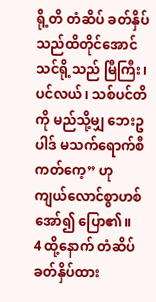ရို့တိ တံဆိပ် ခတ်နှိပ်သည်ထိတိုင်အောင် သင်ရို့သည် မြီကြီး၊ ပင်လယ်၊ သစ်ပင်တိကို မည်သို့မျှ ဘေးဥပါဒ် မသက်ရောက်စီကတ်ကေ့” ဟု ကျယ်လောင်စွာဟစ်အော်၍ ပြော၏။
4 ထို့နောက် တံဆိပ်ခတ်နှိပ်ထား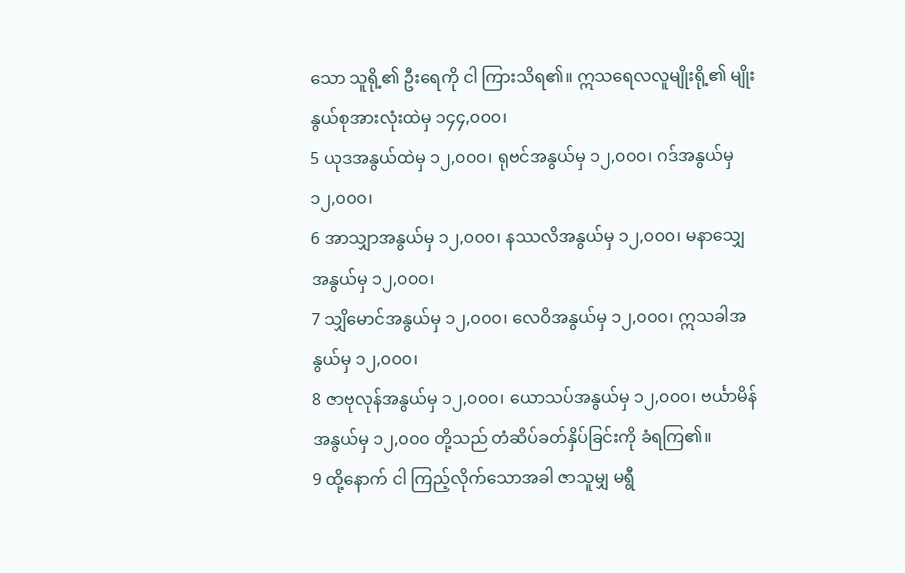သော သူရို့၏ ဦးရေကို ငါ ကြားသိရ၏။ ဣသရေလလူမျိုးရို့၏ မျိုးနွယ်စုအားလုံးထဲမှ ၁၄၄,၀၀၀၊
5 ယုဒအနွယ်ထဲမှ ၁၂,၀၀၀၊ ရုဗင်အနွယ်မှ ၁၂,၀၀၀၊ ဂဒ်အနွယ်မှ ၁၂,၀၀၀၊
6 အာသျှာအနွယ်မှ ၁၂,၀၀၀၊ နဿလိအနွယ်မှ ၁၂,၀၀၀၊ မနာသျှေအနွယ်မှ ၁၂,၀၀၀၊
7 သျှိမောင်အနွယ်မှ ၁၂,၀၀၀၊ လေဝိအနွယ်မှ ၁၂,၀၀၀၊ ဣသခါအနွယ်မှ ၁၂,၀၀၀၊
8 ဇာဗုလုန်အနွယ်မှ ၁၂,၀၀၀၊ ယောသပ်အနွယ်မှ ၁၂,၀၀၀၊ ဗင်္ယာမိန်အနွယ်မှ ၁၂,၀၀၀ တို့သည် တံဆိပ်ခတ်နှိပ်ခြင်းကို ခံရကြ၏။
9 ထို့နောက် ငါ ကြည့်လိုက်သောအခါ ဇာသူမျှ မရွီ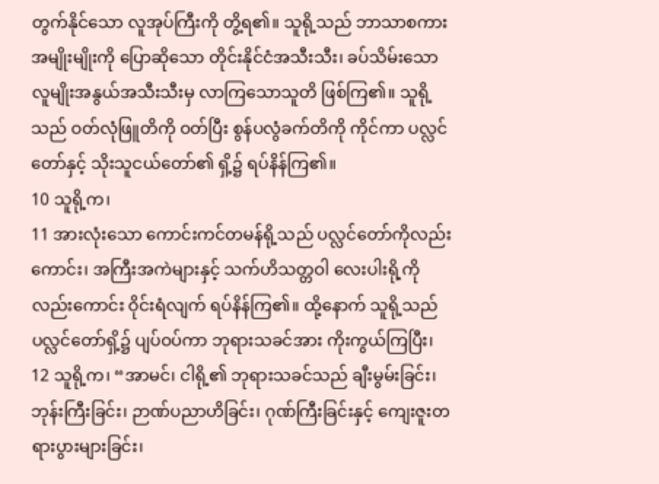တွက်နိုင်သော လူအုပ်ကြီးကို တွိ့ရ၏။ သူရို့သည် ဘာသာစကား အမျိုးမျိုးကို ပြောဆိုသော တိုင်းနိုင်ငံအသီးသီး၊ ခပ်သိမ်းသော လူမျိုးအနွယ်အသီးသီးမှ လာကြသောသူတိ ဖြစ်ကြ၏။ သူရို့သည် ဝတ်လုံဖြူတိကို ဝတ်ပြီး စွန်ပလွံခက်တိကို ကိုင်ကာ ပလ္လင်တော်နှင့် သိုးသူငယ်တော်၏ ရှိ့၌ ရပ်နိန်ကြ၏။
10 သူရို့က၊
11 အားလုံးသော ကောင်းကင်တမန်ရို့သည် ပလ္လင်တော်ကိုလည်းကောင်း၊ အကြီးအကဲများနှင့် သက်ဟိသတ္တဝါ လေးပါးရို့ကိုလည်းကောင်း ဝိုင်းရံလျက် ရပ်နိန်ကြ၏။ ထို့နောက် သူရို့သည် ပလ္လင်တော်ရှိ့၌ ပျပ်ဝပ်ကာ ဘုရားသခင်အား ကိုးကွယ်ကြပြီး၊
12 သူရို့က၊ “အာမင်၊ ငါရို့၏ ဘုရားသခင်သည် ချီးမွမ်းခြင်း၊ ဘုန်းကြီးခြင်း၊ ဉာဏ်ပညာဟိခြင်း၊ ဂုဏ်ကြီးခြင်းနှင့် ကျေးဇူးတရားပွားများခြင်း၊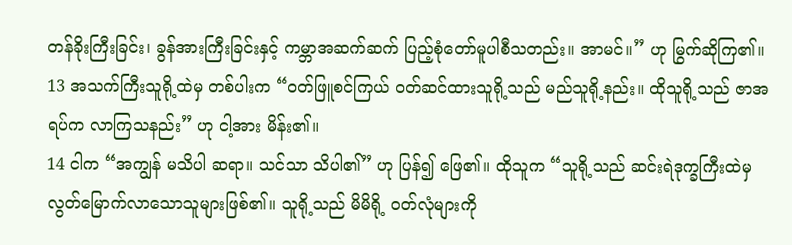တန်ခိုးကြီးခြင်း၊ ခွန်အားကြီးခြင်းနှင့် ကမ္ဘာအဆက်ဆက် ပြည့်စုံတော်မူပါစီသတည်း။ အာမင်။” ဟု မြွက်ဆိုကြ၏။
13 အသက်ကြီးသူရို့ထဲမှ တစ်ပါးက “ဝတ်ဖြူစင်ကြယ် ဝတ်ဆင်ထားသူရို့သည် မည်သူရို့နည်း။ ထိုသူရို့သည် ဇာအရပ်က လာကြသနည်း” ဟု ငါ့အား မိန်း၏။
14 ငါက “အကျွန် မသိပါ ဆရာ။ သင်သာ သိပါ၏” ဟု ပြန်၍ ဖြေ၏။ ထိုသူက “သူရို့သည် ဆင်းရဲဒုက္ခကြီးထဲမှ လွတ်မြောက်လာသောသူများဖြစ်၏။ သူရို့သည် မိမိရို့ ဝတ်လုံများကို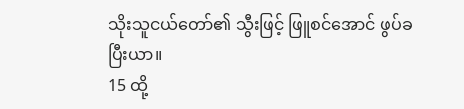သိုးသူငယ်တော်၏ သွီးဖြင့် ဖြူစင်အောင် ဖွပ်ခပြီးယာ။
15 ထို့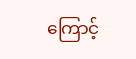ကြောင့်